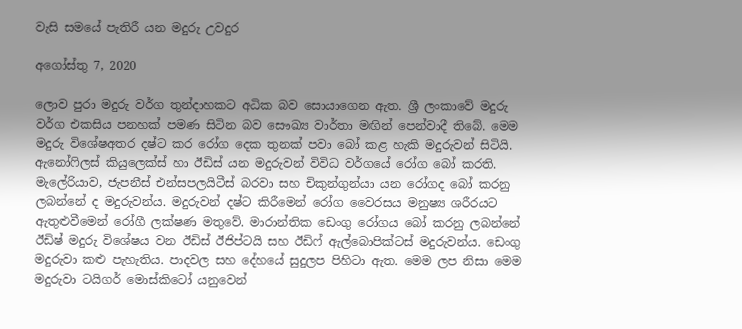වැසි සමයේ පැතිරී යන මදුරු උවදුර

අගෝස්තු 7, 2020

ලොව පුරා මදුරු වර්ග තුන්දාහකට අධික බව සොයාගෙන ඇත. ශ්‍රී ලංකාවේ මදුරු වර්ග එකසිය පනහක් පමණ සිටින බව සෞඛ්‍ය වාර්තා මඟින් පෙන්වාදී තිබේ. මෙම මදුරු විශේෂඅතර දෂ්ට කර රෝග දෙක තුනක් පවා බෝ කළ හැකි මදුරුවන් සිටියි. ඇනෝෆිලස් කියුලෙක්ස් හා ඊඩිස් යන මදුරුවන් විවිධ වර්ගයේ රෝග බෝ කරති. මැලේරියාව, ජැපනීස් එන්සපලයිටීස් බරවා සහ චිකුන්ගුන්යා යන රෝගද බෝ කරනු ලබන්නේ ද මදුරුවන්ය. මදුරුවන් දෂ්ට කිරීමෙන් රෝග වෛරසය මනුෂ්‍ය ශරීරයට ඇතුළුවීමෙන් රෝගී ලක්ෂණ මතුවේ. මාරාන්තික ඩෙංගු රෝගය බෝ කරනු ලබන්නේ ඊඩිෂ් මදුරු විශේෂය වන ඊඩිස් ඊජිප්ටයි සහ ඊඩිෆ් ඇල්බොපික්ටස් මදුරුවන්ය. ඩෙංගු මදුරුවා කළු පැහැතිය. පාදවල සහ දේහයේ සුදුලප පිහිටා ඇත. මෙම ලප නිසා මෙම මදුරුවා ටයිගර් මොස්කිටෝ යනුවෙන්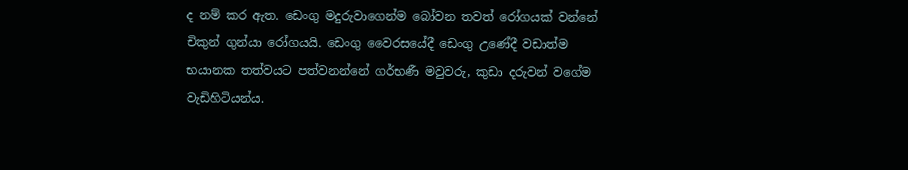ද නම් කර ඇත. ඩෙංගු මදුරුවාගෙන්ම බෝවන තවත් රෝගයක් වන්නේ චිකුන් ගුන්යා රෝගයයි. ඩෙංගු වෛරසයේදී ඩෙංගු උණේදී වඩාත්ම භයානක තත්වයට පත්වනන්නේ ගර්භණී මවුවරු, කුඩා දරුවන් වගේම වැඩිහිටියන්ය.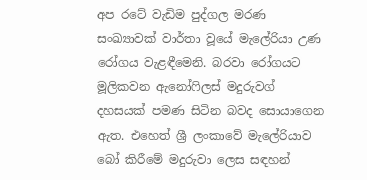අප රටේ වැඩිම පුද්ගල මරණ සංඛ්‍යාවක් වාර්තා වූයේ මැලේරියා උණ රෝගය වැළඳීමෙනි. බරවා රෝගයට මූලිකවන ඇනෝෆිලස් මදුරුවග් දහසයක් පමණ සිටින බවද සොයාගෙන ඇත. එහෙත් ශ්‍රී ලංකාවේ මැලේරියාව බෝ කිරීමේ මදුරුවා ලෙස සඳහන්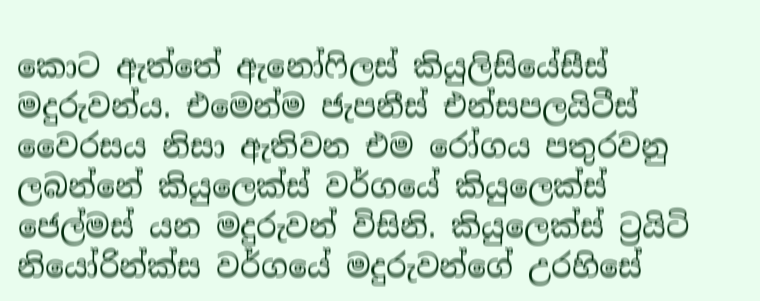කොට ඇත්තේ ඇනෝෆිලස් කියුලිසියේසීස් මදුරුවන්ය. එමෙන්ම ජැපනීස් එන්සපලයිටීස් වෛරසය නිසා ඇතිවන එම රෝගය පතුරවනු ලබන්නේ කියුලෙක්ස් වර්ගයේ කියුලෙක්ස් ජෙල්මස් යන මදුරුවන් විසිනි. කියුලෙක්ස් ට්‍රයිටි නියෝරින්ක්ස වර්ගයේ මදුරුවන්ගේ උරහිසේ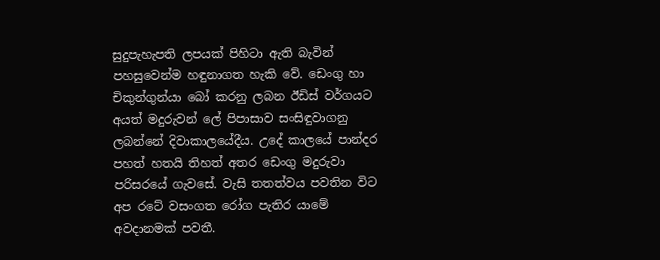සුදුපැහැපති ලපයක් පිහිටා ඇති බැවින් පහසුවෙන්ම හඳුනාගත හැකි වේ. ඩෙංගු හා චිකුන්ගුන්යා බෝ කරනු ලබන ඊඩිස් වර්ගයට අයත් මදුරුවන් ලේ පිපාසාව සංසිඳුවාගනු ලබන්නේ දිවාකාලයේදීය. උදේ කාලයේ පාන්දර පහත් හතයි තිහත් අතර ඩෙංගු මදුරුවා පරිසරයේ ගැවසේ. වැසි තතත්වය පවතින විට අප රටේ වසංගත රෝග පැතිර යාමේ අවදානමක් පවතී.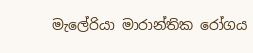මැලේරියා මාරාන්තික රෝගය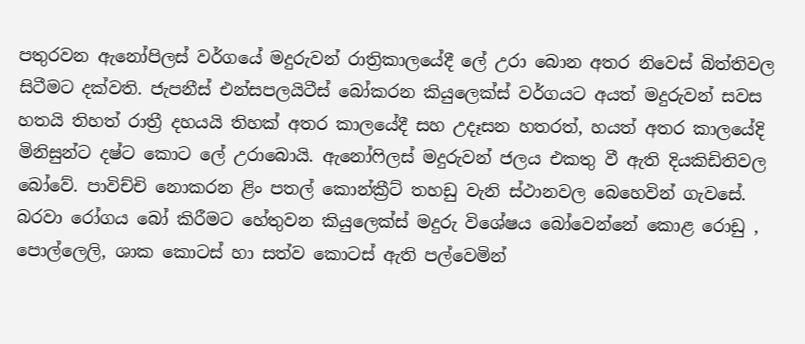පතුරවන ඇනෝපිලස් වර්ගයේ මදුරුවන් රාත්‍රිකාලයේදී ලේ උරා බොන අතර නිවෙස් බිත්තිවල සිටීමට දක්වති. ජැපනීස් එන්සපලයිටීස් බෝකරන කියුලෙක්ස් වර්ගයට අයත් මදුරුවන් සවස හතයි තිහත් රාත්‍රී දහයයි තිහක් අතර කාලයේදී සහ උදෑසන හතරත්, හයත් අතර කාලයේදි මිනිසුන්ට දෂ්ට කොට ලේ උරාබොයි. ඇනෝෆිලස් මදුරුවන් ජලය එකතු වී ඇති දියකිඩිතිවල බෝවේ. පාවිච්චි නොකරන ළිං පතල් කොන්ක්‍රීට් තහඩු වැනි ස්ථානවල බෙහෙවින් ගැවසේ. බරවා රෝගය බෝ කිරීමට හේතුවන කියුලෙක්ස් මදුරු විශේෂය බෝවෙන්නේ කොළ රොඩු , පොල්ලෙලි, ශාක කොටස් හා සත්ව කොටස් ඇති පල්වෙමින්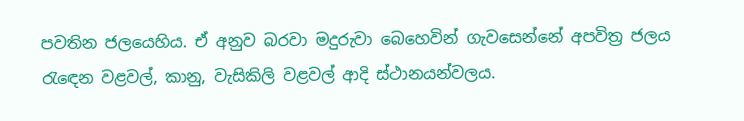පවතින ජලයෙහිය. ඒ අනුව බරවා මදුරුවා බෙහෙවින් ගැවසෙන්නේ අපවිත්‍ර ජලය රැඳෙන වළවල්, කානු, වැසිකිලි වළවල් ආදි ස්ථානයන්වලය.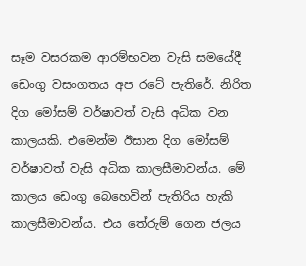සෑම වසරකම ආරම්භවන වැසි සමයේදී ඩෙංගු වසංගතය අප රටේ පැතිරේ. නිරිත දිග මෝසම් වර්ෂාවත් වැසි අධික වන කාලයකි. එමෙන්ම ඊසාන දිග මෝසම් වර්ෂාවත් වැසි අධික කාලසීමාවන්ය. මේ කාලය ඩෙංගු බෙහෙවින් පැතිරිය හැකි කාලසීමාවන්ය. එය තේරුම් ගෙන ජලය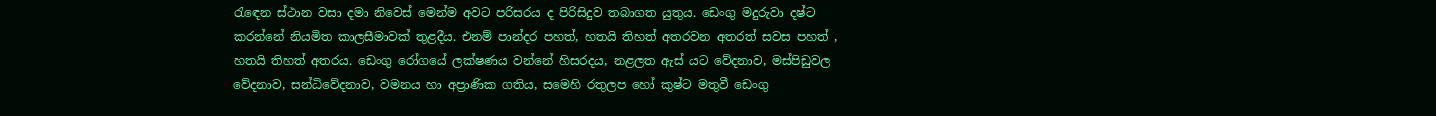රැඳෙන ස්ථාන වසා දමා නිවෙස් මෙන්ම අවට පරිසරය ද පිරිසිදුව තබාගත යුතුය. ඩෙංගු මදුරුවා දෂ්ට කරන්නේ නියමිත කාලසීමාවක් තුළදීය. එනම් පාන්දර පහත්, හතයි තිහත් අතරවන අතරත් සවස පහත් , හතයි තිහත් අතරය. ඩෙංගු රෝගයේ ලක්ෂණය වන්නේ හිසරදය, නළලත ඇස් යට වේදනාව, මස්පිඩුවල වේදනාව, සන්ධිවේදනාව, වමනය හා අප්‍රාණික ගතිය, සමෙහි රතුලප හෝ කුෂ්ට මතුවී ඩෙංගු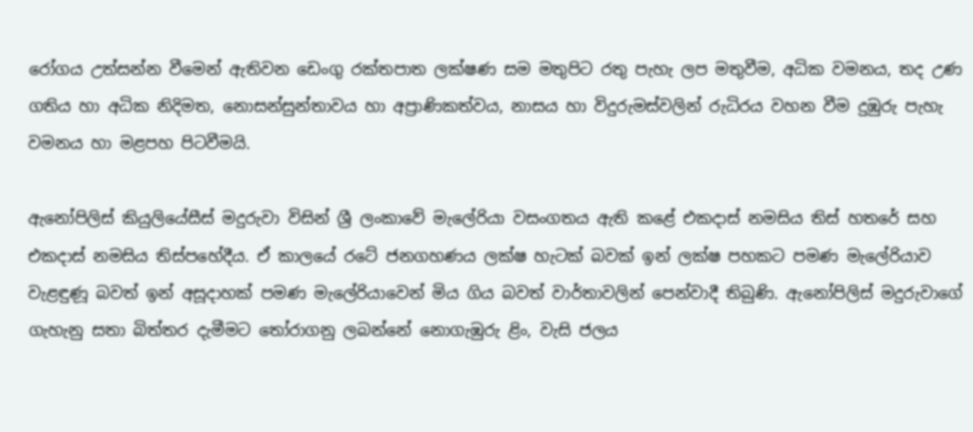රෝගය උත්සන්න වීමෙන් ඇතිවන ඩෙංගු රක්තපාත ලක්ෂණ සම මතුපිට රතු පැහැ ලප මතුවීම, අධික වමනය, තද උණ ගතිය හා අධික නිදිමත, නොසන්සුන්තාවය හා අප්‍රාණිකත්වය, නාසය හා විදුරුමස්වලින් රුධිරය වහන වීම දුඹුරු පැහැ වමනය හා මළපහ පිටවීමයි.

ඇනෝපිලිස් කියුලියේසීස් මදුරුවා විසින් ශ්‍රී ලංකාවේ මැලේරියා වසංගතය ඇති කළේ එකදාස් නමසිය තිස් හතරේ සහ එකදාස් නමසිය තිස්පහේදීය. ඒ කාලයේ රටේ ජනගහණය ලක්ෂ හැටක් බවක් ඉන් ලක්ෂ පහකට පමණ මැලේරියාව වැළඳුණූ බවත් ඉන් අසූදාහක් පමණ මැලේරියාවෙන් මිය ගිය බවත් වාර්තාවලින් පෙන්වාදී තිබුණි. ඇනෝපිලිස් මදුරුවාගේ ගැහැනු සතා බිත්තර දැමීමට තෝරාගනු ලබන්නේ නොගැඹුරු ළිං, වැසි ජලය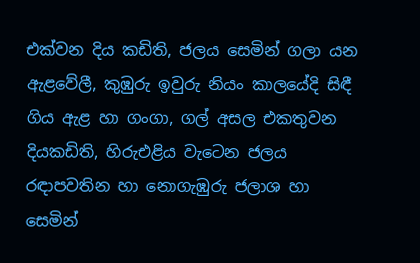එක්වන දිය කඩිති, ජලය සෙමින් ගලා යන ඇළවේලී, කුඹුරු ඉවුරු නියං කාලයේදි සිඳී ගිය ඇළ හා ගංගා, ගල් අසල එකතුවන දියකඩිති, හිරුඑළිය වැටෙන ජලය රඳාපවතින හා නොගැඹුරු ජලාශ හා සෙමින්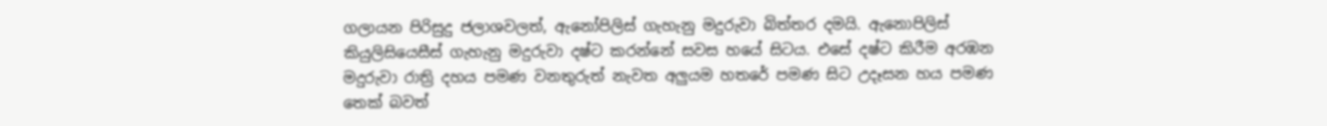ගලායන පිරිසුදු ජලාශවලත්, ඇනෝපිලිස් ගැහැනු මදුරුවා බිත්තර දමයි. ඇනොපිලිස් කියුලිසියෙසීස් ගැහැනු මදුරුවා දෂ්ට කරන්නේ සවස හයේ සිටය. එසේ දෂ්ට කිරීම අරඹන මදුරුවා රාත්‍රි දහය පමණ වනතුරුත් නැවත අලුයම හතරේ පමණ සිට උදෑසන හය පමණ තෙක් බවත්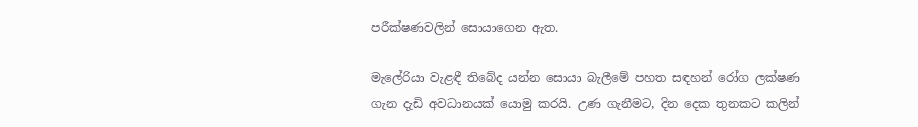පරීක්ෂණවලින් සොයාගෙන ඇත.

මැලේරියා වැළඳී තිබේද යන්න සොයා බැලීමේ පහත සඳහන් රෝග ලක්ෂණ ගැන දැඩි අවධානයක් යොමු කරයි. උණ ගැනීමට, දින දෙක තුනකට කලින්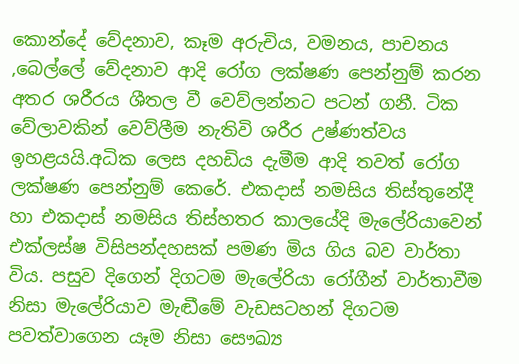කොන්දේ වේදනාව, කෑම අරුචිය, වමනය, පාචනය ,බෙල්ලේ වේදනාව ආදි රෝග ලක්ෂණ පෙන්නුම් කරන අතර ශරීරය ශීතල වී වෙව්ලන්නට පටන් ගනී. ටික වේලාවකින් වෙව්ලීම නැතිවි ශරීර උෂ්ණත්වය ඉහළයයි.අධික ලෙස දහඩිය දැමීම ආදි තවත් රෝග ලක්ෂණ පෙන්නුම් කෙරේ. එකදාස් නමසිය තිස්තුනේදී හා එකදාස් නමසිය තිස්හතර කාලයේදි මැලේරියාවෙන් එක්ලස්ෂ විසිපන්දහසක් පමණ මිය ගිය බව වාර්තා විය. පසුව දිගෙන් දිගටම මැලේරියා රෝගීන් වාර්තාවීම නිසා මැලේරියාව මැඬීමේ වැඩසටහන් දිගටම පවත්වාගෙන යෑම නිසා සෞඛ්‍ය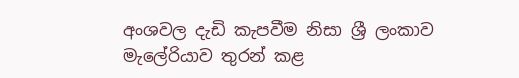අංශවල දැඩි කැපවීම නිසා ශ්‍රී ලංකාව මැලේරියාව තුරන් කළ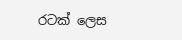රටක් ලෙස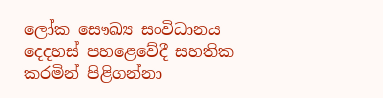ලෝක සෞඛ්‍ය සංවිධානය දෙදහස් පහළෙවේදී සහතික කරමින් පිළිගන්නා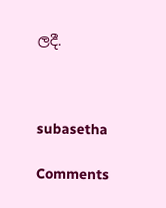ලදී.



subasetha

Comments